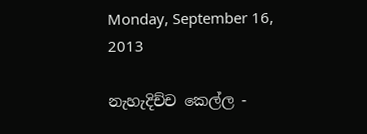Monday, September 16, 2013

නැහැදිච්ච කෙල්ල -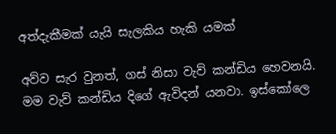අත්දැකීමක් යැයි සැලකිය හැකි යමක්

අව්ව සැර වුනත්, ගස් නිසා වැව් කන්ඩිය හෙවනයි. මම වැව් කන්ඩිය දිගේ ඇවිදන් යනවා. ඉස්කෝලෙ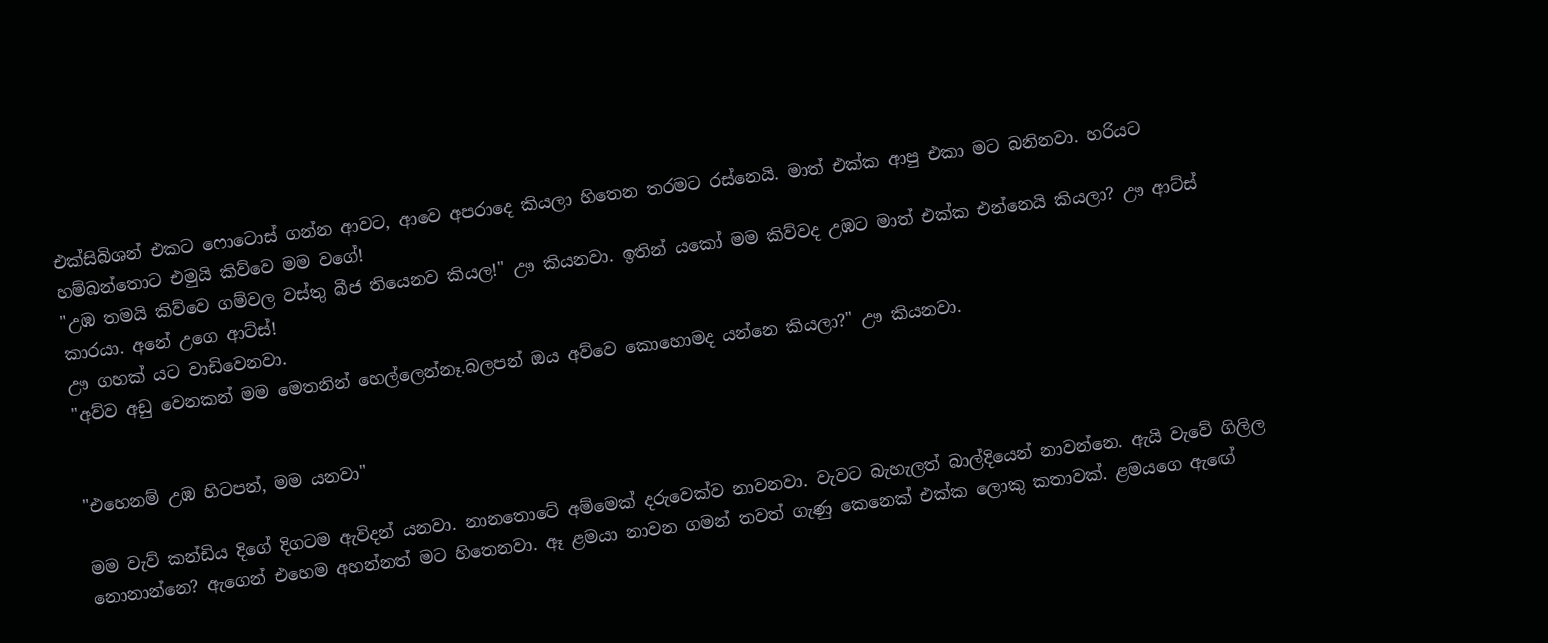එක්සිබිශන් එකට ෆොටොස් ගන්න ආවට, ආවෙ අපරාදෙ කියලා හිතෙන තරමට රස්නෙයි. මාත් එක්ක ආපු එකා මට බනිනවා. හරියට හම්බන්තොට එමුයි කිව්වෙ මම වගේ!
"උඹ තමයි කිව්වෙ ගම්වල වස්තු බීජ තියෙනව කියල!" ඌ කියනවා. ඉතින් යකෝ මම කිව්වද උඹට මාත් එක්ක එන්නෙයි කියලා? ඌ ආට්ස් කාරයා. අනේ උගෙ ආට්ස්!
ඌ ගහක් යට වාඩිවෙනවා.
"අව්ව අඩු වෙනකන් මම මෙතනින් හෙල්ලෙන්නෑ.බලපන් ඔය අව්වෙ කොහොමද යන්නෙ කියලා?" ඌ කියනවා.


"එහෙනම් උඹ හිටපන්, මම යනවා"

මම වැව් කන්ඩිය දිගේ දිගටම ඇවිදන් යනවා. නානතොටේ අම්මෙක් දරුවෙක්ව නාවනවා. වැවට බැහැලත් බාල්දියෙන් නාවන්නෙ. ඇයි වැවේ ගිලිල නොනාන්නෙ? ඇගෙන් එහෙම අහන්නත් මට හිතෙනවා. ඈ ළමයා නාවන ගමන් තවත් ගැණු කෙනෙක් එක්ක ලොකු කතාවක්. ළමයගෙ ඇ‍ඟේ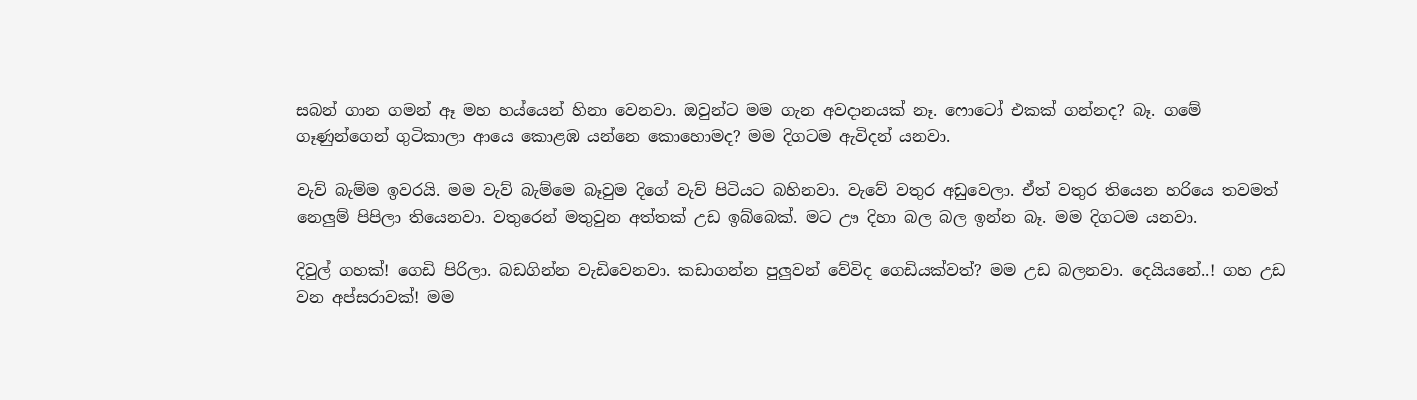සබන් ගාන ගමන් ඈ මහ හය්යෙන් හිනා වෙනවා. ඔවුන්ට මම ගැන අවදානයක් නෑ. ෆොටෝ එකක් ගන්නද? බෑ. ගමේ ගෑණුන්ගෙන් ගුටිකාලා ආයෙ කොළඹ යන්නෙ කොහොමද? මම දිගටම ඇවිදන් යනවා.

වැව් බැම්ම ඉවරයි. මම වැව් බැම්මෙ බෑවුම දිගේ වැව් පිටියට බහිනවා. වැවේ වතුර අඩුවෙලා. ඒත් වතුර තියෙන හරියෙ තවමත් නෙලුම් පිපිලා තියෙනවා. වතුරෙන් මතුවුන අත්තක් උඩ ඉබ්බෙක්. මට ඌ දිහා බල බල ඉන්න බෑ. මම දිගටම යනවා.

දිවුල් ගහක්! ගෙඩි පිරිලා. බඩගින්න වැඩිවෙනවා. කඩාගන්න පුලුවන් වේවිද ගෙඩියක්වත්? මම උඩ බලනවා. දෙයියනේ..! ගහ උඩ වන අප්සරාවක්! මම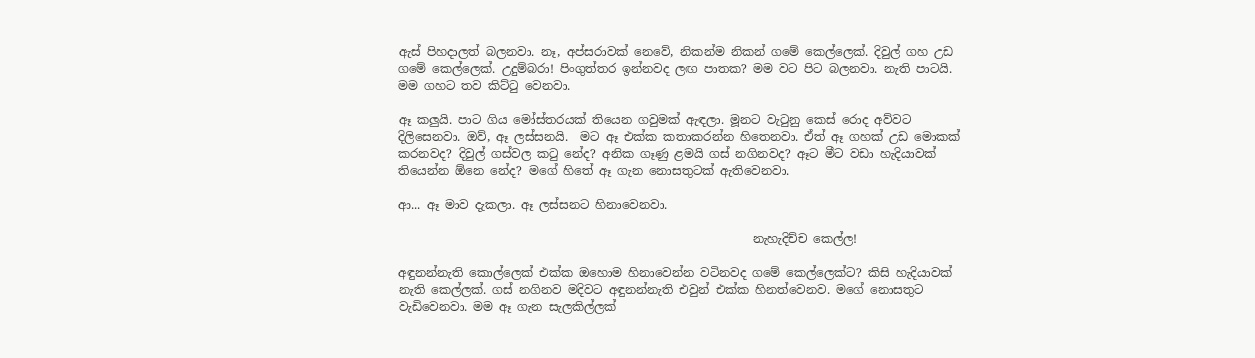ඇස් පිහදාලත් බලනවා. නෑ, අප්සරාවක් නෙවේ, නිකන්ම නිකන් ගමේ කෙල්ලෙක්. දිවුල් ගහ උඩ ගමේ කෙල්ලෙක්. උදුම්බරා! පිංගුත්තර ඉන්නවද ලඟ පාතක? මම වට පිට බලනවා. නැති පාටයි. මම ගහට තව කිට්‍ටු වෙනවා.

ඈ කලුයි. පාට ගිය මෝස්තරයක් තියෙන ගවුමක් ඇඳලා. මූනට වැ‍ටුනු කෙස් රොද අව්වට දිලිසෙනවා. ඔව්, ඈ ලස්සනයි.  මට ඈ එක්ක කතාකරන්න හිතෙනවා. ඒත් ඈ ගහක් උඩ මොකක් කරනවද? දිවුල් ගස්වල ක‍ටු නේද? අනික ගෑණු ළමයි ගස් නගිනවද? ඈට මීට වඩා හැදියාවක් තියෙන්න ඕනෙ නේද? මගේ හිතේ ඈ ගැන නොසතුටක් ඇතිවෙනවා.

ආ... ඈ මාව දැකලා. ඈ ලස්සනට හිනාවෙනවා.

                                                           නැහැදිච්ච කෙල්ල!

අඳුනන්නැති කොල්ලෙක් එක්ක ඔහොම හිනාවෙන්න වටිනවද ගමේ කෙල්ලෙක්ට? කිසි හැදියාවක් නැති කෙල්ලක්. ගස් නගිනව මදිවට අඳුනන්නැති එවුන් එක්ක හිනත්වෙනව. මගේ නොසතුට වැඩිවෙනවා. මම ඈ ගැන සැලකිල්ලක්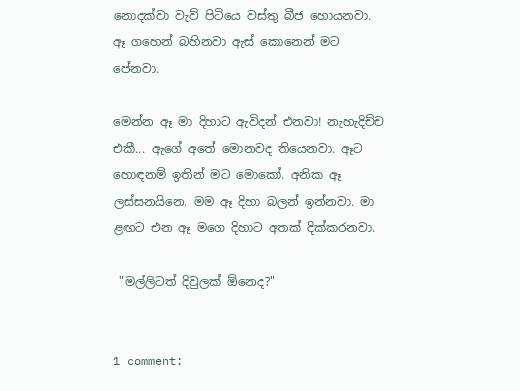නොදක්වා වැව් පිටියෙ වස්තු බීජ හොයනවා. ඈ ගහෙන් බහිනවා ඇස් කොනෙන් මට පේනවා.

මෙන්න ඈ මා දිහාට ඇවිදන් එනවා! නැහැදිච්ච එකී... ඇගේ අතේ මොනවද තියෙනවා. ඈට හොඳනම් ඉතින් මට මොකෝ. අනික ඈ ලස්සනයිනෙ. මම ඈ දිහා බලන් ඉන්නවා. මා ළඟට එන ඈ මගෙ දිහාට අතක් දික්කරනවා.

 "මල්ලිටත් දිවුලක් ඕනෙද?"


1 comment: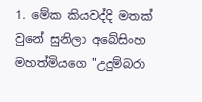1. මේක කියවද්දි මතක් වුනේ සුනිලා අබේසිංහ මහත්මියගෙ "උදුම්බරා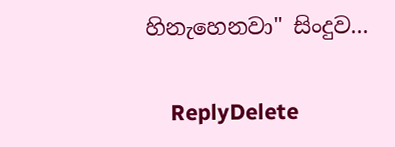හිනැහෙනවා" සිංදුව...

    ReplyDelete